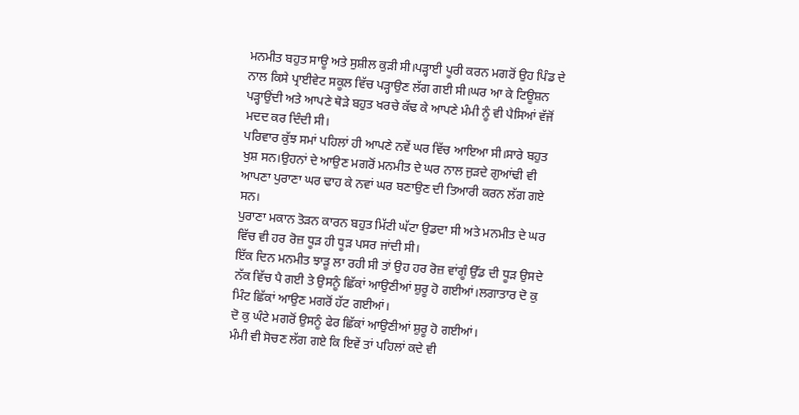ਮਨਮੀਤ ਬਹੁਤ ਸਾਊ ਅਤੇ ਸੁਸ਼ੀਲ ਕੁੜੀ ਸੀ।ਪੜ੍ਹਾਈ ਪੂਰੀ ਕਰਨ ਮਗਰੋਂ ਉਹ ਪਿੰਡ ਦੇ ਨਾਲ ਕਿਸੇ ਪ੍ਰਾਈਵੇਟ ਸਕੂਲ ਵਿੱਚ ਪੜ੍ਹਾਉਣ ਲੱਗ ਗਈ ਸੀ।ਘਰ ਆ ਕੇ ਟਿਊਸ਼ਨ ਪੜ੍ਹਾਉਂਦੀ ਅਤੇ ਆਪਣੇ ਥੋੜੇ ਬਹੁਤ ਖਰਚੇ ਕੱਢ ਕੇ ਆਪਣੇ ਮੰਮੀ ਨੂੰ ਵੀ ਪੈਸਿਆਂ ਵੱਜੋਂ ਮਦਦ ਕਰ ਦਿੰਦੀ ਸੀ।
ਪਰਿਵਾਰ ਕੁੱਝ ਸਮਾਂ ਪਹਿਲਾਂ ਹੀ ਆਪਣੇ ਨਵੇਂ ਘਰ ਵਿੱਚ ਆਇਆ ਸੀ।ਸਾਰੇ ਬਹੁਤ ਖੁਸ਼ ਸਨ।ਉਹਨਾਂ ਦੇ ਆਉਣ ਮਗਰੋਂ ਮਨਮੀਤ ਦੇ ਘਰ ਨਾਲ ਜੁੜਦੇ ਗੁਆਂਢੀ ਵੀ ਆਪਣਾ ਪੁਰਾਣਾ ਘਰ ਢਾਹ ਕੇ ਨਵਾਂ ਘਰ ਬਣਾਉਣ ਦੀ ਤਿਆਰੀ ਕਰਨ ਲੱਗ ਗਏ ਸਨ।
ਪੁਰਾਣਾ ਮਕਾਨ ਤੋੜਨ ਕਾਰਨ ਬਹੁਤ ਮਿੱਟੀ ਘੱਟਾ ਉਡਦਾ ਸੀ ਅਤੇ ਮਨਮੀਤ ਦੇ ਘਰ ਵਿੱਚ ਵੀ ਹਰ ਰੋਜ਼ ਧੂੜ ਹੀ ਧੂੜ ਪਸਰ ਜਾਂਦੀ ਸੀ।
ਇੱਕ ਦਿਨ ਮਨਮੀਤ ਝਾੜੂ ਲਾ ਰਹੀ ਸੀ ਤਾਂ ਉਹ ਹਰ ਰੋਜ਼ ਵਾਂਗੂੰ ਉੱਡ ਦੀ ਧੂੜ ਉਸਦੇ ਨੱਕ ਵਿੱਚ ਪੈ ਗਈ ਤੇ ਉਸਨੂੰ ਛਿੱਕਾਂ ਆਉਣੀਆਂ ਸ਼ੁਰੂ ਹੋ ਗਈਆਂ।ਲਗਾਤਾਰ ਦੋ ਕੁ ਮਿੰਟ ਛਿੱਕਾਂ ਆਉਣ ਮਗਰੋਂ ਹੱਟ ਗਈਆਂ।
ਦੋ ਕੁ ਘੰਟੇ ਮਗਰੋਂ ਉਸਨੂੰ ਫੇਰ ਛਿੱਕਾਂ ਆਉਣੀਆਂ ਸ਼ੁਰੂ ਹੋ ਗਈਆਂ।
ਮੰਮੀ ਵੀ ਸੋਚਣ ਲੱਗ ਗਏ ਕਿ ਇਵੇਂ ਤਾਂ ਪਹਿਲਾਂ ਕਦੇ ਵੀ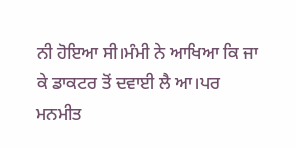ਨੀ ਹੋਇਆ ਸੀ।ਮੰਮੀ ਨੇ ਆਖਿਆ ਕਿ ਜਾ ਕੇ ਡਾਕਟਰ ਤੋਂ ਦਵਾਈ ਲੈ ਆ।ਪਰ ਮਨਮੀਤ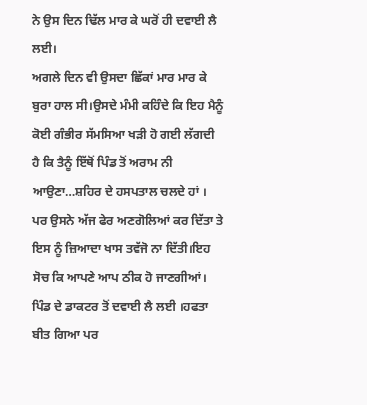ਨੇ ਉਸ ਦਿਨ ਢਿੱਲ ਮਾਰ ਕੇ ਘਰੋਂ ਹੀ ਦਵਾਈ ਲੈ ਲਈ।
ਅਗਲੇ ਦਿਨ ਵੀ ਉਸਦਾ ਛਿੱਕਾਂ ਮਾਰ ਮਾਰ ਕੇ ਬੁਰਾ ਹਾਲ ਸੀ।ਉਸਦੇ ਮੰਮੀ ਕਹਿੰਦੇ ਕਿ ਇਹ ਮੈਨੂੰ ਕੋਈ ਗੰਭੀਰ ਸੱਮਸਿਆ ਖੜੀ ਹੋ ਗਈ ਲੱਗਦੀ ਹੈ ਕਿ ਤੈਨੂੰ ਇੱਥੋਂ ਪਿੰਡ ਤੋਂ ਅਰਾਮ ਨੀ ਆਉਣਾ…ਸ਼ਹਿਰ ਦੇ ਹਸਪਤਾਲ ਚਲਦੇ ਹਾਂ ।
ਪਰ ਉਸਨੇ ਅੱਜ ਫੇਰ ਅਣਗੋਲਿਆਂ ਕਰ ਦਿੱਤਾ ਤੇ ਇਸ ਨੂੰ ਜ਼ਿਆਦਾ ਖਾਸ ਤਵੱਜੋ ਨਾ ਦਿੱਤੀ।ਇਹ ਸੋਚ ਕਿ ਆਪਣੇ ਆਪ ਠੀਕ ਹੋ ਜਾਣਗੀਆਂ।
ਪਿੰਡ ਦੇ ਡਾਕਟਰ ਤੋਂ ਦਵਾਈ ਲੈ ਲਈ ।ਹਫਤਾ ਬੀਤ ਗਿਆ ਪਰ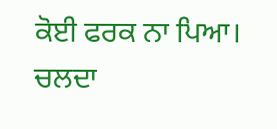ਕੋਈ ਫਰਕ ਨਾ ਪਿਆ।
ਚਲਦਾ